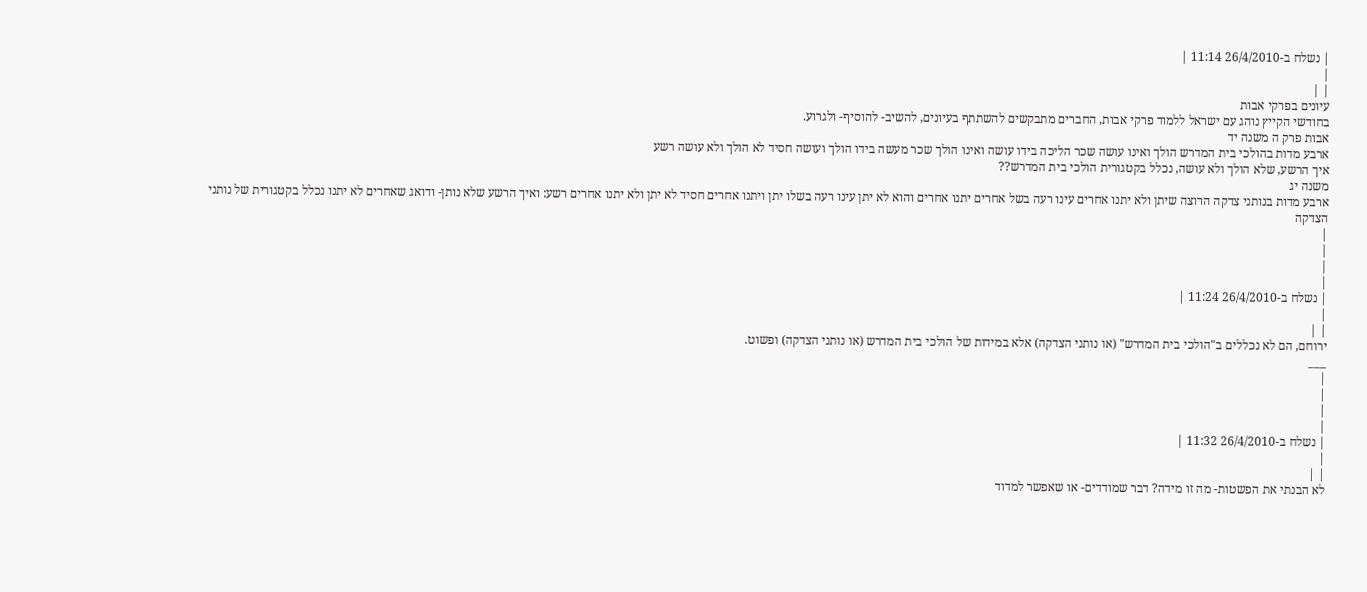| נשלח ב-26/4/2010 11:14 |
|
| |
עיונים בפרקי אבות
בחודשי הקייץ נוהג עם ישראל ללמוד פרקי אבות, החברים מתבקשים להשתתף בעיונים, להשיב- להוסיף- ולגרוע.
אבות פרק ה משנה יד
ארבע מדות בהולכי בית המדרש הולך ואינו עושה שכר הליכה בידו עושה ואינו הולך שכר מעשה בידו הולך ועושה חסיד לא הולך ולא עושה רשע
איך הרשע, שלא הולך ולא עושה, נכלל בקטגורית הולכי בית המדרש??
משנה יג
ארבע מדות בנותני צדקה הרוצה שיתן ולא יתנו אחרים עינו רעה בשל אחרים יתנו אחרים והוא לא יתן עינו רעה בשלו יתן ויתנו אחרים חסיד לא יתן ולא יתנו אחרים רשע: ואיך הרשע שלא נותן- ודואג שאחרים לא יתנו נכלל בקטגורית של נותני הצדקה
|
|
|
|
| נשלח ב-26/4/2010 11:24 |
|
| |
ירוחם, הם לא נכללים ב"הולכי בית המדרש" (או נותני הצדקה) אלא במידות של הולכי בית המדרש (או נותני הצדקה) ופשוט.
___
|
|
|
|
| נשלח ב-26/4/2010 11:32 |
|
| |
לא הבנתי את הפשטות- מה זו מידה? דבר שמודדים- או שאפשר למדוד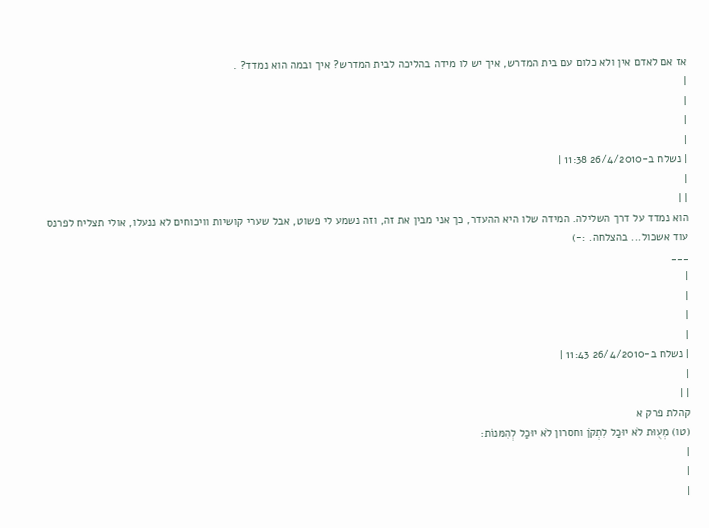אז אם לאדם אין ולא כלום עם בית המדרש, איך יש לו מידה בהליכה לבית המדרש? איך ובמה הוא נמדד? .
|
|
|
|
| נשלח ב-26/4/2010 11:38 |
|
| |
הוא נמדד על דרך השלילה. המידה שלו היא ההעדר, כך אני מבין את זה, וזה נשמע לי פשוט, אבל שערי קושיות וויכוחים לא ננעלו, אולי תצליח לפרנס עוד אשכול... בהצלחה. :-)
___
|
|
|
|
| נשלח ב-26/4/2010 11:43 |
|
| |
קהלת פרק א
(טו) מְעֻוּת לֹא יוּכַל לִתְקֹן וחסרון לֹא יוּכַל לְהִמּנוֹת:
|
|
|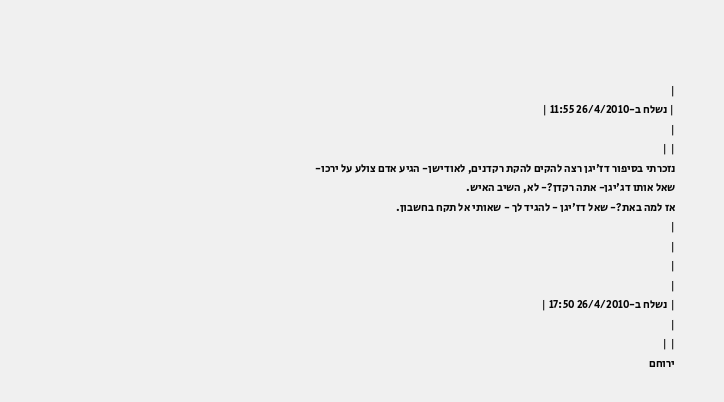|
| נשלח ב-26/4/2010 11:55 |
|
| |
נזכרתי בסיפור דז'יגן רצה להקים להקת רקדנים, לאודישן- הגיע אדם צולע על ירכו-
שאל אותו דג'יגן- אתה רקדן?- לא, השיב האיש.
אז למה באת?- שאל דז'יגן - להגיד לך - שאותי אל תקח בחשבון.
|
|
|
|
| נשלח ב-26/4/2010 17:50 |
|
| |
ירוחם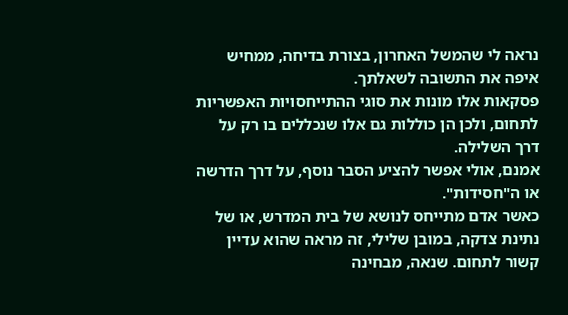נראה לי שהמשל האחרון, בצורת בדיחה, ממחיש איפה את התשובה לשאלתך.
פסקאות אלו מונות את סוגי ההתייחסויות האפשריות לתחום, ולכן הן כוללות גם אלו שנכללים בו רק על דרך השלילה.
אמנם, אולי אפשר להציע הסבר נוסף, על דרך הדרשה או ה"חסידות".
כאשר אדם מתייחס לנושא של בית המדרש, או של נתינת צדקה, במובן שלילי, זה מראה שהוא עדיין קשור לתחום. שנאה, מבחינה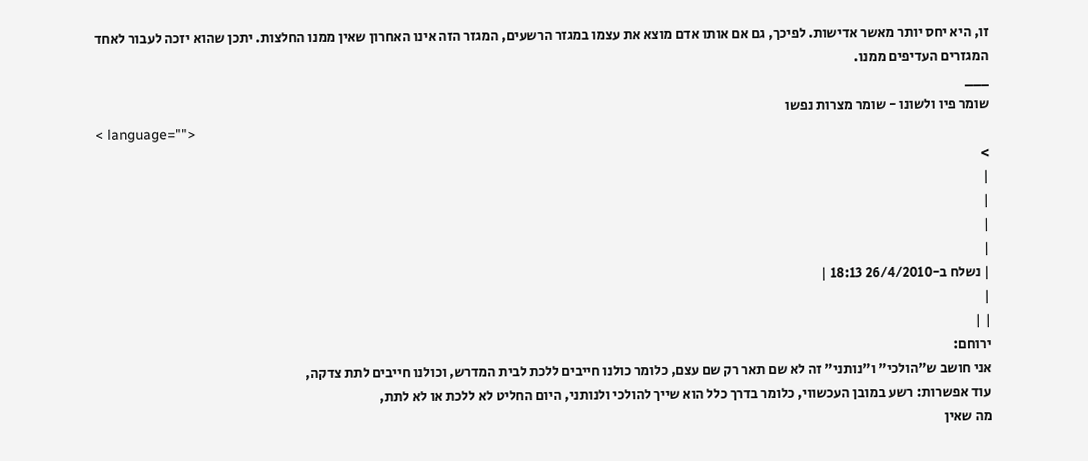זו, היא יחס יותר מאשר אדישות. לפיכך, גם אם אותו אדם מוצא את עצמו במגזר הרשעים, המגזר הזה אינו האחרון שאין ממנו החלצות. יתכן שהוא יזכה לעבור לאחד המגזרים העדיפים ממנו.
___
שומר פיו ולשונו - שומר מצרות נפשו
< language="">
>
|
|
|
|
| נשלח ב-26/4/2010 18:13 |
|
| |
ירוחם:
אני חושב ש"הולכי" ו"נותני" זה לא שם תאר רק שם עצם, כלומר כולנו חייבים ללכת לבית המדרש, וכולנו חייבים לתת צדקה,
עוד אפשרות: רשע במובן העכשווי, כלומר בדרך כלל הוא שייך להולכי ולנותני, היום החליט לא ללכת או לא לתת,
מה שאין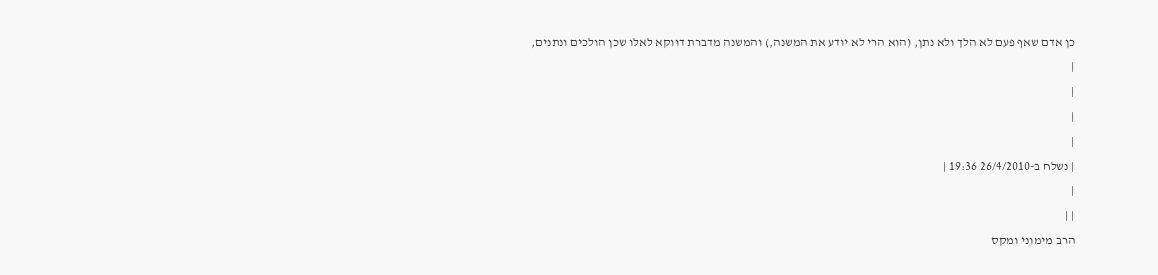כן אדם שאף פעם לא הלך ולא נתן, (הוא הרי לא יודע את המשנה,) והמשנה מדברת דווקא לאלו שכן הולכים ונתנים,
|
|
|
|
| נשלח ב-26/4/2010 19:36 |
|
| |
הרב מימוני ומקס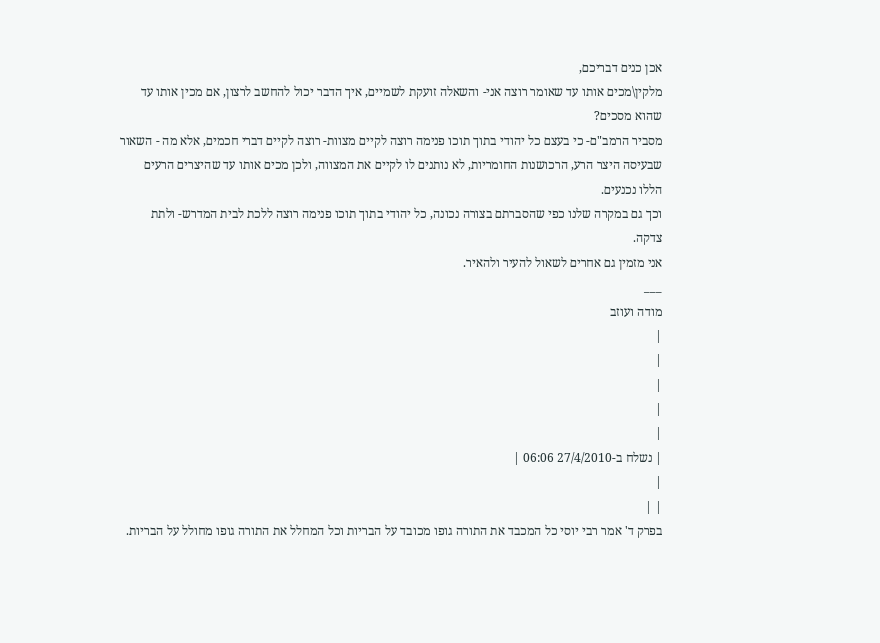אכן כנים דבריכם,
מלקין\מכים אותו עד שאומר רוצה אני- והשאלה זועקת לשמיים, איך הדבר יכול להחשב לרצון, אם מכין אותו עד שהוא מסכים?
מסביר הרמב"ם- כי בעצם כל יהודי בתוך תוכו פנימה רוצה לקיים מצוות- רוצה לקיים דברי חכמים, אלא מה - השאור שבעיסה היצר הרע, הרכושנות החומריות, לא נותנים לו לקיים את המצווה, ולכן מכים אותו עד שהיצרים הרעים הללו נכנעים.
וכך גם במקרה שלנו כפי שהסברתם בצורה נכונה, כל יהודי בתוך תוכו פנימה רוצה ללכת לבית המדרש- ולתת צדקה.
אני מזמין גם אחרים לשאול להעיר ולהאיר.
___
מודה ועוזב
|
|
|
|
|
| נשלח ב-27/4/2010 06:06 |
|
| |
בפרק ד' אמר רבי יוסי כל המכבד את התורה גופו מכובד על הבריות וכל המחלל את התורה גופו מחולל על הבריות.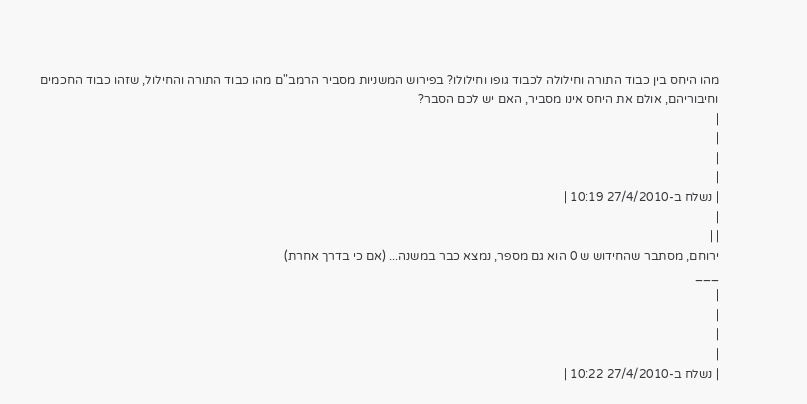מהו היחס בין כבוד התורה וחילולה לכבוד גופו וחילולו? בפירוש המשניות מסביר הרמב"ם מהו כבוד התורה והחילול, שזהו כבוד החכמים וחיבוריהם, אולם את היחס אינו מסביר, האם יש לכם הסבר?
|
|
|
|
| נשלח ב-27/4/2010 10:19 |
|
| |
ירוחם, מסתבר שהחידוש ש 0 הוא גם מספר, נמצא כבר במשנה... (אם כי בדרך אחרת)
___
|
|
|
|
| נשלח ב-27/4/2010 10:22 |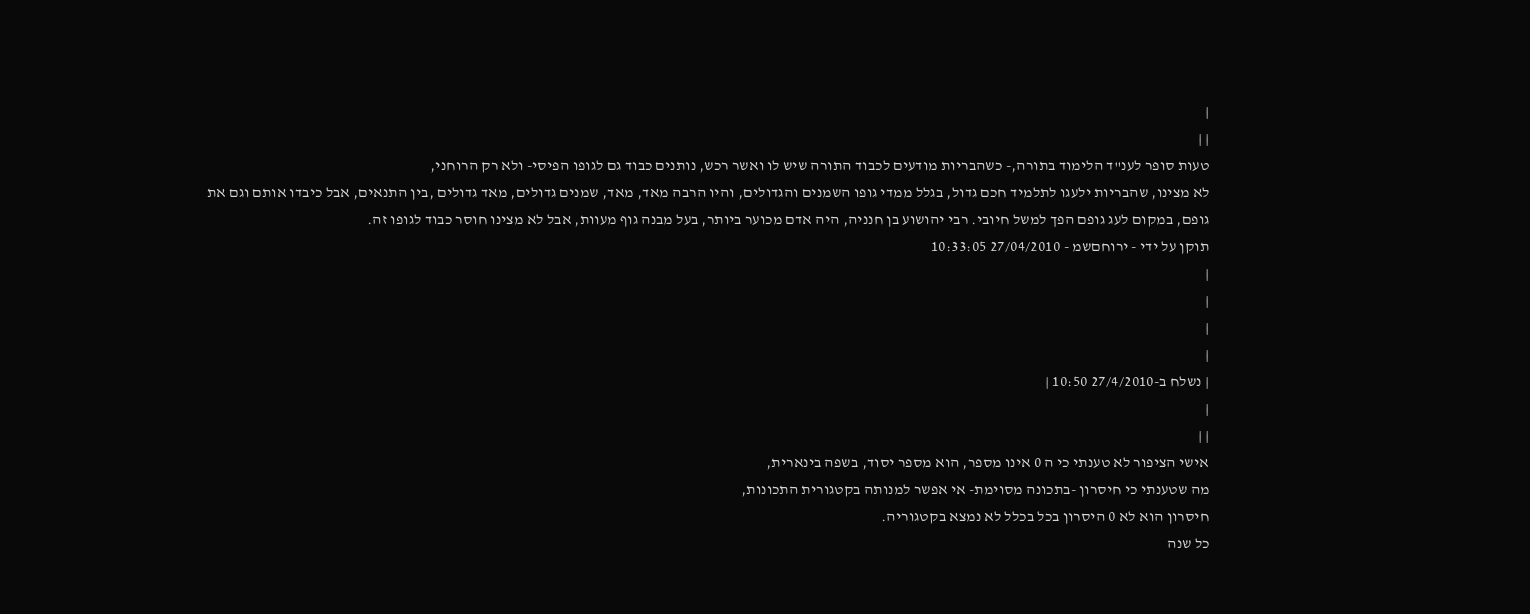|
| |
טעות סופר לענ"ד הלימוד בתורה,- כשהבריות מודעים לכבוד התורה שיש לו ואשר רכש, נותנים כבוד גם לגופו הפיסי- ולא רק הרוחני,
לא מצינו, שהבריות ילעגו לתלמיד חכם גדול, בגלל ממדי גופו השמנים והגדולים, והיו הרבה מאד, מאד, שמנים גדולים, מאד גדולים ,בין התנאים, אבל כיבדו אותם וגם את גופם, במקום לעג גופם הפך למשל חיובי. רבי יהושוע בן חנניה, היה אדם מכוער ביותר, בעל מבנה גוף מעוות, אבל לא מצינו חוסר כבוד לגופו זה.
תוקן על ידי - ירוחםשמ - 27/04/2010 10:33:05
|
|
|
|
| נשלח ב-27/4/2010 10:50 |
|
| |
אישי הציפור לא טענתי כי ה 0 אינו מספר, הוא מספר יסוד, בשפה בינארית,
מה שטענתי כי חיסרון -בתכונה מסוימת- אי אפשר למנותה בקטגורית התכונות,
חיסרון הוא לא 0 היסרון בכל בכלל לא נמצא בקטגוריה.
כל שנה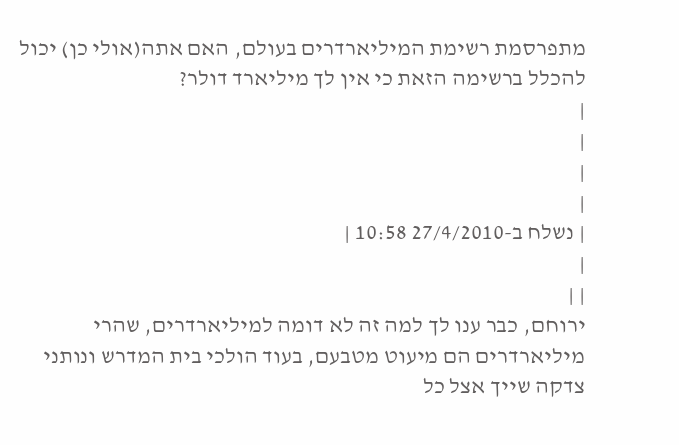מתפרסמת רשימת המיליארדרים בעולם, האם אתה(אולי כן) יכול להכלל ברשימה הזאת כי אין לך מיליארד דולר?
|
|
|
|
| נשלח ב-27/4/2010 10:58 |
|
| |
ירוחם, כבר ענו לך למה זה לא דומה למיליארדרים, שהרי מיליארדרים הם מיעוט מטבעם, בעוד הולכי בית המדרש ונותני צדקה שייך אצל כל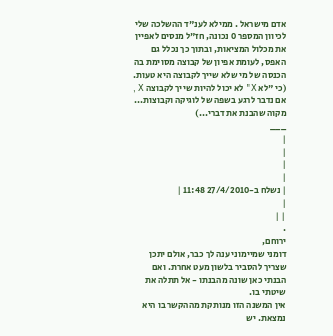אדם מישראל . ממילא לענ"ד ההשלכה שלי לכיוון המספר 0 נכונה, חז"ל מנסים לאפיין את מכלול המציאות, ובתוך כך נכלל גם האפס, לעומת אפיון של קבוצה מסוימת בה הכנסה של מי שלא שייך לקבוצה היא טעות. (כי "לא X" לא יכול להיות שייך לקבוצה X , אם נדבר לרגע בשפה של לוגיקה וקבוצות... מקוה שהבנת את דברי...)
___
|
|
|
|
| נשלח ב-27/4/2010 11:48 |
|
| |
.
ירוחם,
דומני שמיימוני ענה לך כבר, אולם יתכן שצריך להסביר בלשון מעט אחרת. ואם הבנתי כאן שונה מהבנתו - אל תתלה את שיטתי בו.
אין המשנה הזו מנותקת מההקשר בו היא נמצאת. יש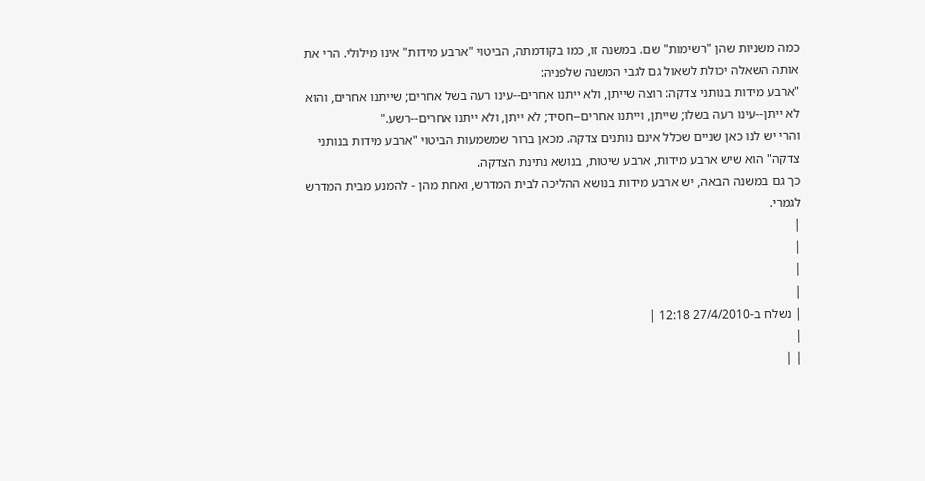כמה משניות שהן "רשימות" שם. במשנה זו, כמו בקודמתה, הביטוי "ארבע מידות" אינו מילולי. הרי את אותה השאלה יכולת לשאול גם לגבי המשנה שלפניה:
"ארבע מידות בנותני צדקה: רוצה שייתן, ולא ייתנו אחרים--עינו רעה בשל אחרים; שייתנו אחרים, והוא לא ייתן--עינו רעה בשלו; שייתן, וייתנו אחרים--חסיד; לא ייתן, ולא ייתנו אחרים--רשע."
והרי יש לנו כאן שניים שכלל אינם נותנים צדקה. מכאן ברור שמשמעות הביטוי "ארבע מידות בנותני צדקה" הוא שיש ארבע מידות, ארבע שיטות, בנושא נתינת הצדקה.
כך גם במשנה הבאה, יש ארבע מידות בנושא ההליכה לבית המדרש, ואחת מהן - להמנע מבית המדרש לגמרי.
|
|
|
|
| נשלח ב-27/4/2010 12:18 |
|
| |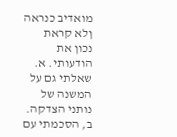מואדיב כנראה ןלא קראת נכון את הודעותי. א. שאלתי גם על המשנה של נותני הצדקה. ב, הסכמתי עם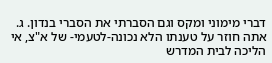דברי מימוני ומקס וגם הסברתי את הסברי בנדון. ג. אתה חוזר על טענתו הלא נכונה-לטעמי- של א"צ, אי הליכה לבית המדרש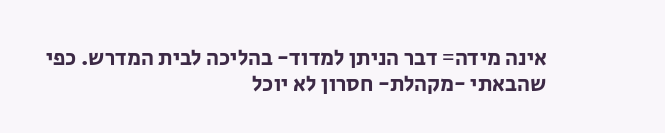אינה מידה= דבר הניתן למדוד- בהליכה לבית המדרש. כפי שהבאתי -מקהלת- חסרון לא יוכל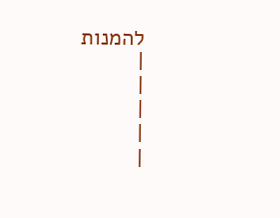להמנות
|
|
|
|
|